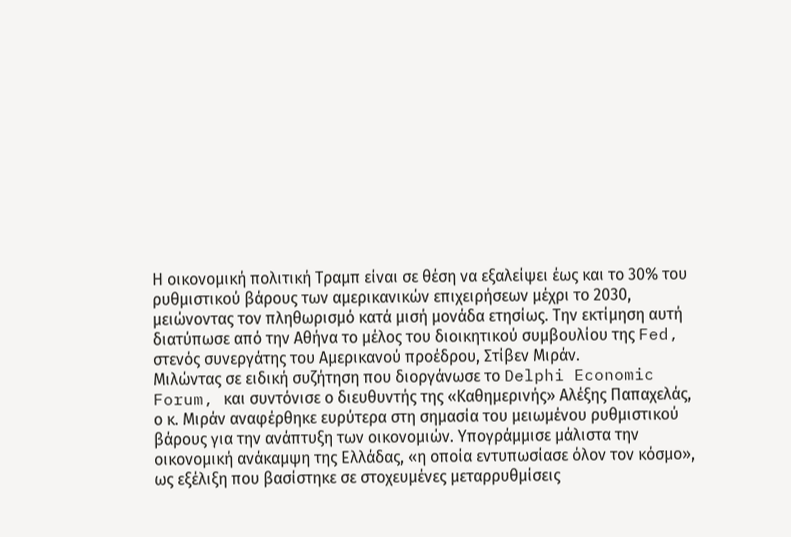Η οικονομική πολιτική Τραμπ είναι σε θέση να εξαλείψει έως και το 30% του ρυθμιστικού βάρους των αμερικανικών επιχειρήσεων μέχρι το 2030, μειώνοντας τον πληθωρισμό κατά μισή μονάδα ετησίως. Την εκτίμηση αυτή διατύπωσε από την Αθήνα το μέλος του διοικητικού συμβουλίου της Fed, στενός συνεργάτης του Αμερικανού προέδρου, Στίβεν Μιράν.
Μιλώντας σε ειδική συζήτηση που διοργάνωσε το Delphi Economic Forum, και συντόνισε ο διευθυντής της «Καθημερινής» Αλέξης Παπαχελάς, ο κ. Μιράν αναφέρθηκε ευρύτερα στη σημασία του μειωμένου ρυθμιστικού βάρους για την ανάπτυξη των οικονομιών. Υπογράμμισε μάλιστα την οικονομική ανάκαμψη της Ελλάδας, «η οποία εντυπωσίασε όλον τον κόσμο», ως εξέλιξη που βασίστηκε σε στοχευμένες μεταρρυθμίσεις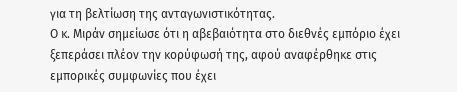για τη βελτίωση της ανταγωνιστικότητας.
Ο κ. Μιράν σημείωσε ότι η αβεβαιότητα στο διεθνές εμπόριο έχει ξεπεράσει πλέον την κορύφωσή της, αφού αναφέρθηκε στις εμπορικές συμφωνίες που έχει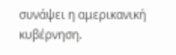συνάψει η αμερικανική κυβέρνηση.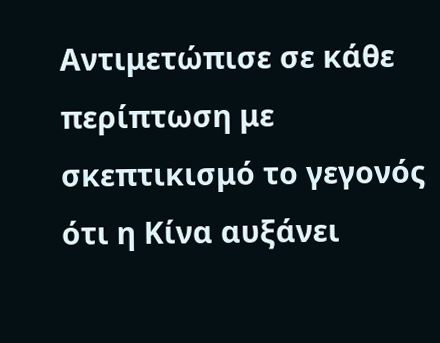Αντιμετώπισε σε κάθε περίπτωση με σκεπτικισμό το γεγονός ότι η Κίνα αυξάνει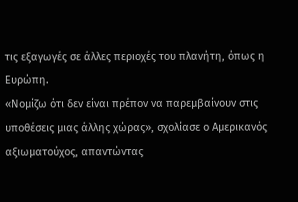τις εξαγωγές σε άλλες περιοχές του πλανήτη, όπως η Ευρώπη.
«Νομίζω ότι δεν είναι πρέπον να παρεμβαίνουν στις υποθέσεις μιας άλλης χώρας», σχολίασε ο Αμερικανός αξιωματούχος, απαντώντας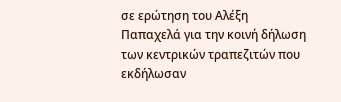σε ερώτηση του Αλέξη Παπαχελά για την κοινή δήλωση των κεντρικών τραπεζιτών που εκδήλωσαν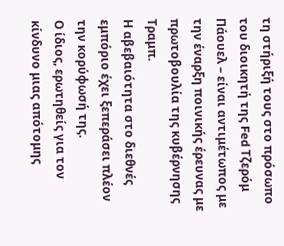τη στήριξή τους στο πρόσωπο του διοικητή της Fed Τζερόμ Πάουελ – είναι αντιμέτωπος με την έναρξη ποινικής έρευνας με πρωτοβουλία της κυβέρνησης Τραμπ.
Η αβεβαιότητα στο διεθνές εμπόριο έχει ξεπεράσει πλέον την κορύφωσή της.
Ο ίδιος, ερωτηθείς για τον κίνδυνο μιας απότομης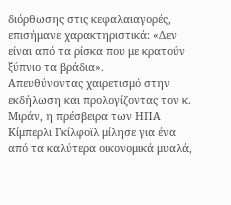διόρθωσης στις κεφαλαιαγορές, επισήμανε χαρακτηριστικά: «Δεν είναι από τα ρίσκα που με κρατούν ξύπνιο τα βράδια».
Απευθύνοντας χαιρετισμό στην εκδήλωση και προλογίζοντας τον κ. Μιράν, η πρέσβειρα των ΗΠΑ Κίμπερλι Γκίλφοϊλ μίλησε για ένα από τα καλύτερα οικονομικά μυαλά,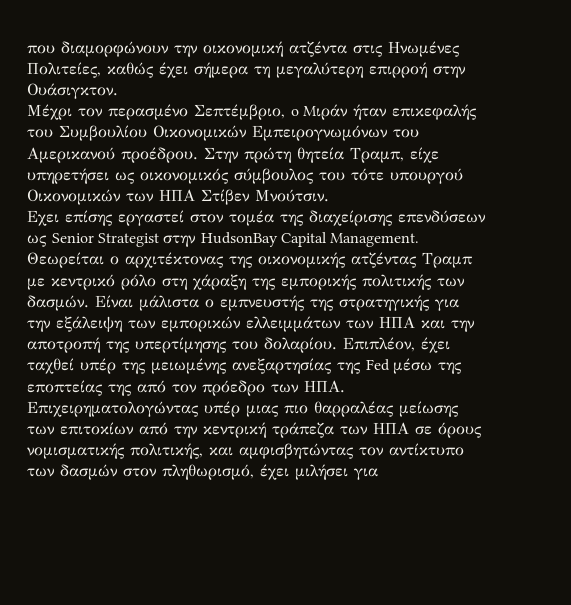που διαμορφώνουν την οικονομική ατζέντα στις Ηνωμένες Πολιτείες, καθώς έχει σήμερα τη μεγαλύτερη επιρροή στην Ουάσιγκτον.
Μέχρι τον περασμένο Σεπτέμβριο, o Mιράν ήταν επικεφαλής του Συμβουλίου Οικονομικών Εμπειρογνωμόνων του Αμερικανού προέδρου. Στην πρώτη θητεία Τραμπ, είχε υπηρετήσει ως οικονομικός σύμβουλος του τότε υπουργού Οικονομικών των ΗΠΑ Στίβεν Μνούτσιν.
Εχει επίσης εργαστεί στον τομέα της διαχείρισης επενδύσεων ως Senior Strategist στην HudsonBay Capital Management. Θεωρείται ο αρχιτέκτονας της οικονομικής ατζέντας Τραμπ με κεντρικό ρόλο στη χάραξη της εμπορικής πολιτικής των δασμών. Είναι μάλιστα ο εμπνευστής της στρατηγικής για την εξάλειψη των εμπορικών ελλειμμάτων των ΗΠΑ και την αποτροπή της υπερτίμησης του δολαρίου. Επιπλέον, έχει ταχθεί υπέρ της μειωμένης ανεξαρτησίας της Fed μέσω της εποπτείας της από τον πρόεδρο των ΗΠΑ. Eπιχειρηματολογώντας υπέρ μιας πιο θαρραλέας μείωσης των επιτοκίων από την κεντρική τράπεζα των ΗΠΑ σε όρους νομισματικής πολιτικής, και αμφισβητώντας τον αντίκτυπο των δασμών στον πληθωρισμό, έχει μιλήσει για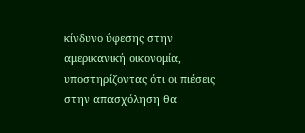κίνδυνο ύφεσης στην αμερικανική οικονομία, υποστηρίζοντας ότι οι πιέσεις στην απασχόληση θα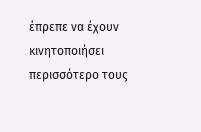έπρεπε να έχουν κινητοποιήσει περισσότερο τους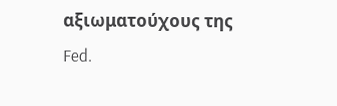αξιωματούχους της Fed.